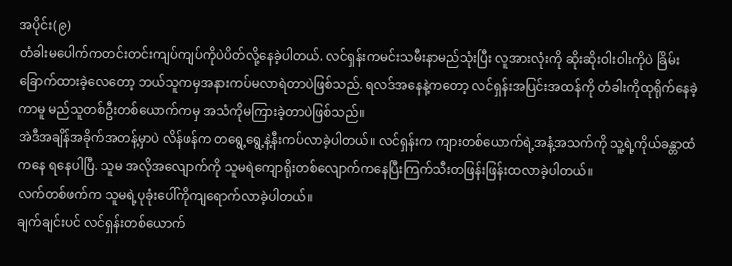အပိုင်း(၉)
တံခါးမပေါက်ကတင်းတင်းကျပ်ကျပ်ကိုပဲပိတ်လို့နေခဲ့ပါတယ်. လင်ရှန်းကမင်းသမီးနာမည်သုံးပြီး လူအားလုံးကို ဆိုးဆိုးဝါးဝါးကိုပဲ ခြိမ်းခြောက်ထားခဲ့လေတော့ ဘယ်သူကမှအနားကပ်မလာရဲတာပဲဖြစ်သည်. ရလဒ်အနေနဲ့ကတော့ လင်ရှန်းအပြင်းအထန်ကို တံခါးကိုထုရိုက်နေခဲ့ကာမူ မည်သူတစ်ဦးတစ်ယောက်ကမှ အသံကိုမကြားခဲ့တာပဲဖြစ်သည်။
အဲဒီအချိန်အခိုက်အတန့်မှာပဲ လိန်ဖန်က တရွေ့ရွေ့နဲ့နီးကပ်လာခဲ့ပါတယ်။ လင်ရှန်းက ကျားတစ်ယောက်ရဲ့အနံ့အသက်ကို သူ့ရဲ့ကိုယ်ခန္တာထံကနေ ရနေပါပြီ. သူမ အလိုအလျောက်ကို သူမရဲကျောရိုးတစ်လျောက်ကနေပြီးကြက်သီးတဖြန်းဖြန်းထလာခဲ့ပါတယ်။
လက်တစ်ဖက်က သူမရဲ့ပုခုံးပေါ်ကိုကျရောက်လာခဲ့ပါတယ်။
ချက်ချင်းပင် လင်ရှန်းတစ်ယောက်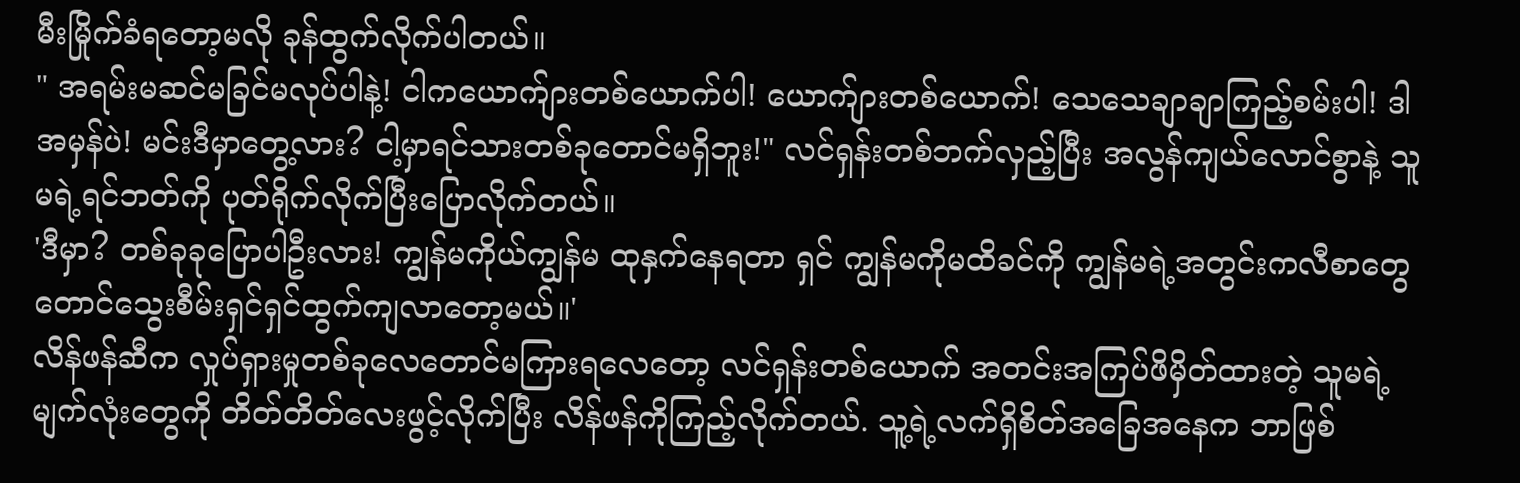မီးမြိုက်ခံရတော့မလို ခုန်ထွက်လိုက်ပါတယ်။
" အရမ်းမဆင်မခြင်မလုပ်ပါနဲ့! ငါကယောက်ျားတစ်ယောက်ပါ! ယောက်ျားတစ်ယောက်! သေသေချာချာကြည့်စမ်းပါ! ဒါအမှန်ပဲ! မင်းဒီမှာတွေ့လား? ငါ့မှာရင်သားတစ်ခုတောင်မရှိဘူး!" လင်ရှန်းတစ်ဘက်လှည့်ပြီး အလွန်ကျယ်လောင်စွာနဲ့ သူမရဲ့ရင်ဘတ်ကို ပုတ်ရိုက်လိုက်ပြီးပြောလိုက်တယ်။
'ဒီမှာ? တစ်ခုခုပြောပါဦးလား! ကျွန်မကိုယ်ကျွန်မ ထုနှက်နေရတာ ရှင် ကျွန်မကိုမထိခင်ကို ကျွန်မရဲ့အတွင်းကလီစာတွေတောင်သွေးစီမ်းရှင်ရှင်ထွက်ကျလာတော့မယ်။'
လိန်ဖန်ဆီက လှုပ်ရှားမှုတစ်ခုလေတောင်မကြားရလေတော့ လင်ရှန်းတစ်ယောက် အတင်းအကြပ်ဖိမှိတ်ထားတဲ့ သူမရဲ့မျက်လုံးတွေကို တိတ်တိတ်လေးဖွင့်လိုက်ပြီး လိန်ဖန်ကိုကြည့်လိုက်တယ်. သူ့ရဲ့လက်ရှိစိတ်အခြေအနေက ဘာဖြစ်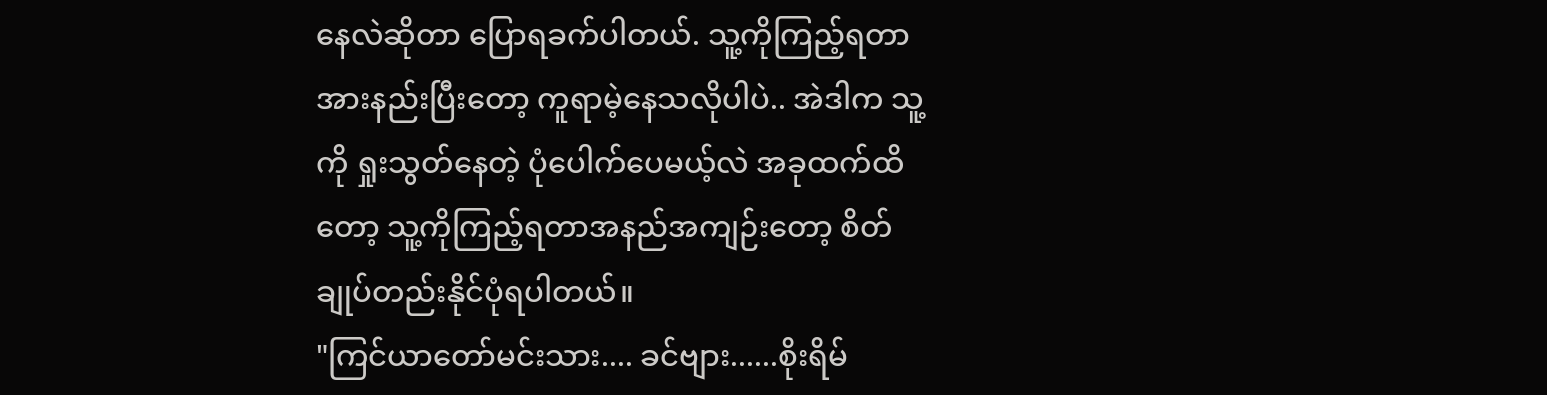နေလဲဆိုတာ ပြောရခက်ပါတယ်. သူ့ကိုကြည့်ရတာ အားနည်းပြီးတော့ ကူရာမဲ့နေသလိုပါပဲ.. အဲဒါက သူ့ကို ရှုးသွတ်နေတဲ့ ပုံပေါက်ပေမယ့်လဲ အခုထက်ထိတော့ သူ့ကိုကြည့်ရတာအနည်အကျဉ်းတော့ စိတ်ချုပ်တည်းနိုင်ပုံရပါတယ်။
"ကြင်ယာတော်မင်းသား.... ခင်ဗျား......စိုးရိမ်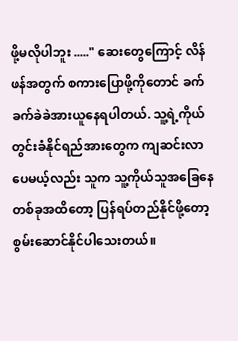ဖို့မလိုပါဘူး ....." ဆေးတွေကြောင့် လိန်ဖန်အတွက် စကားပြောဖို့ကိုတောင် ခက်ခက်ခဲခဲအားယူနေရပါတယ်. သူ့ရဲ့ကိုယ်တွင်းခံနိုင်ရည်အားတွေက ကျဆင်းလာပေမယ့်လည်း သူက သူ့ကိုယ်သူအခြေနေတစ်ခုအထိတော့ ပြန်ရပ်တည်နိုင်ဖို့တော့ စွမ်းဆောင်နိုင်ပါသေးတယ်။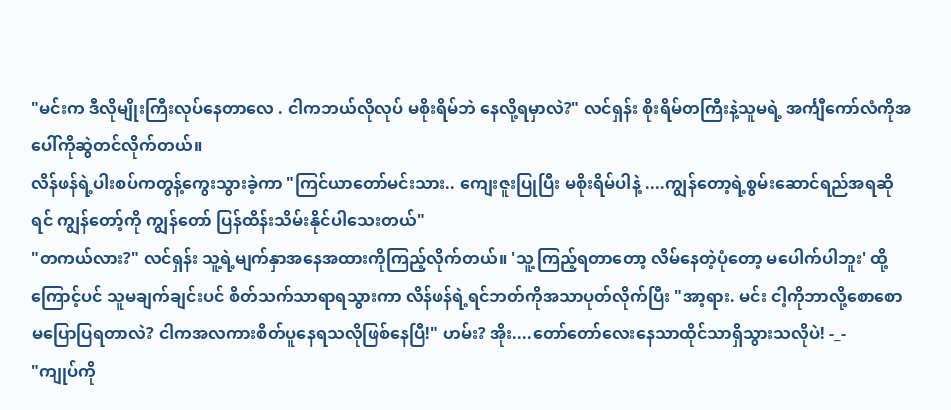"မင်းက ဒီလိုမျိုးကြီးလုပ်နေတာလေ . ငါကဘယ်လိုလုပ် မစိုးရိမ်ဘဲ နေလို့ရမှာလဲ?" လင်ရှန်း စိုးရိမ်တကြီးနဲ့သူမရဲ့ အင်္ကျီကော်လံကိုအပေါ်ကိုဆွဲတင်လိုက်တယ်။
လိန်ဖန်ရဲ့ပါးစပ်ကတွန့်ကွေးသွားခဲ့ကာ "ကြင်ယာတော်မင်းသား.. ကျေးဇူးပြုပြီး မစိုးရိမ်ပါနဲ့ ....ကျွန်တော့ရဲ့စွမ်းဆောင်ရည်အရဆိုရင် ကျွန်တော့်ကို ကျွန်တော် ပြန်ထိန်းသိမ်းနိုင်ပါသေးတယ်"
"တကယ်လား?" လင်ရှန်း သူ့ရဲ့မျက်နှာအနေအထားကိုကြည့်လိုက်တယ်။ 'သူ့ကြည့်ရတာတော့ လိမ်နေတဲ့ပုံတော့ မပေါက်ပါဘူး' ထို့ကြောင့်ပင် သူမချက်ချင်းပင် စိတ်သက်သာရာရသွားကာ လိန်ဖန်ရဲ့ရင်ဘတ်ကိုအသာပုတ်လိုက်ပြီး "အာ့ရား. မင်း ငါ့ကိုဘာလို့စောစော မပြောပြရတာလဲ? ငါကအလကားစိတ်ပူနေရသလိုဖြစ်နေပြီ!" ဟမ်း? အိုး....တော်တော်လေးနေသာထိုင်သာရှိသွားသလိုပဲ! -_-
"ကျုပ်ကို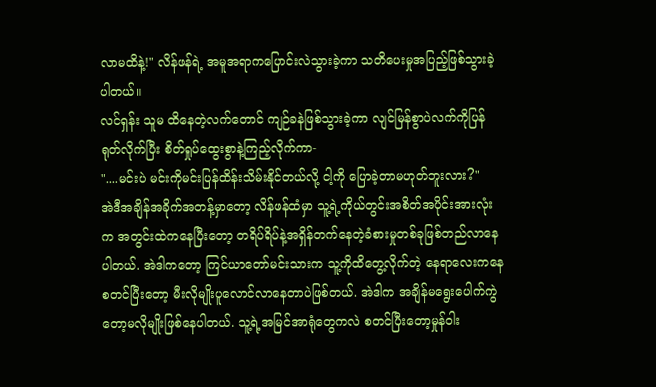လာမထိနဲ့!" လိန်ဖန်ရဲ့ အမူအရာကပြောင်းလဲသွားခဲ့ကာ သတိပေးမှုအပြည့်ဖြစ်သွားခဲ့ပါတယ်။
လင်ရှန်း သူမ ထိနေတဲ့လက်တောင် ကျဉ်ခနဲဖြစ်သွားခဲ့ကာ လျင်မြန်စွာပဲလက်ကိုပြန်ရုတ်လိုက်ပြီး စိတ်ရှုပ်ထွေးစွာနဲ့ကြည့်လိုက်ကာ-
"....မင်းပဲ မင်းကိုမင်းပြန်ထိန်းသိမ်းနိုင်တယ်လို့ ငါ့ကို ပြောခဲ့တာမဟုတ်ဘူးလား?"
အဲဒီအချိန်အခိုက်အတန့်မှာတော့ လိန်ဖန်ထံမှာ သူ့ရဲ့ကိုယ်တွင်းအစိတ်အပိုင်းအားလုံးက အတွင်းထဲကနေပြီးတော့ တရိပ်ရိပ်နဲ့အရှိန်တက်နေတဲ့ခံစားမှုတစ်ခုဖြစ်တည်လာနေပါတယ်. အဲဒါကတော့ ကြင်ယာတော်မင်းသားက သူ့ကိုထိတွေ့လိုက်တဲ့ နေရာလေးကနေစတင်ပြီးတော့ မီးလိုမျိုးပူလောင်လာနေတာပဲဖြစ်တယ်. အဲဒါက အချိန်မရွေးပေါက်ကွဲတော့မလိုမျိုးဖြစ်နေပါတယ်. သူ့ရဲ့အမြင်အာရုံတွေကလဲ စတင်ပြီးတော့မှုန်ဝါး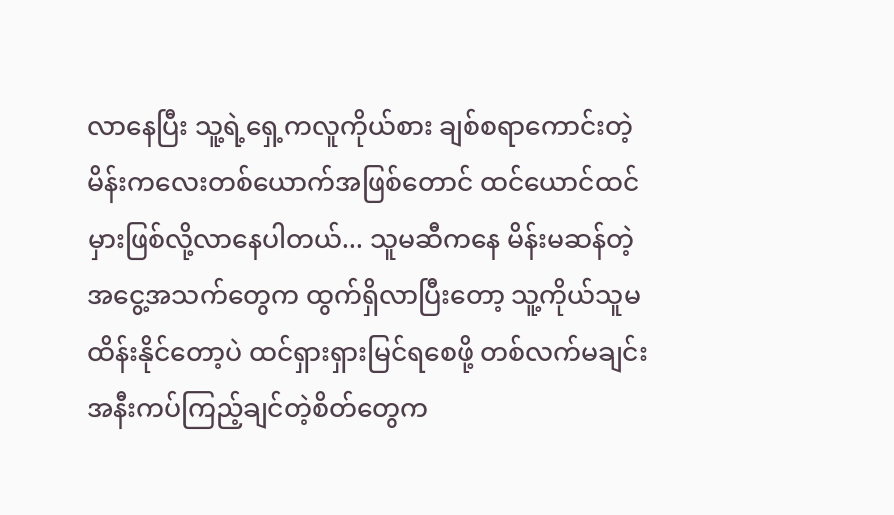လာနေပြီး သူ့ရဲ့ရှေ့ကလူကိုယ်စား ချစ်စရာကောင်းတဲ့မိန်းကလေးတစ်ယောက်အဖြစ်တောင် ထင်ယောင်ထင်မှားဖြစ်လို့လာနေပါတယ်... သူမဆီကနေ မိန်းမဆန်တဲ့အငွေ့အသက်တွေက ထွက်ရှိလာပြီးတော့ သူ့ကိုယ်သူမထိန်းနိုင်တော့ပဲ ထင်ရှားရှားမြင်ရစေဖို့ တစ်လက်မချင်းအနီးကပ်ကြည့်ချင်တဲ့စိတ်တွေက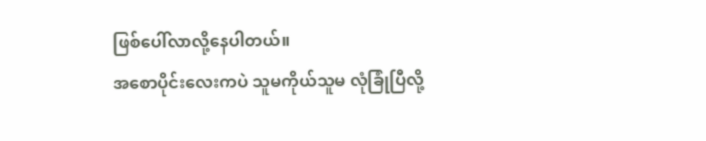ဖြစ်ပေါ်လာလို့နေပါတယ်။
အစောပိုင်းလေးကပဲ သူမကိုယ်သူမ လုံခြုံပြီလို့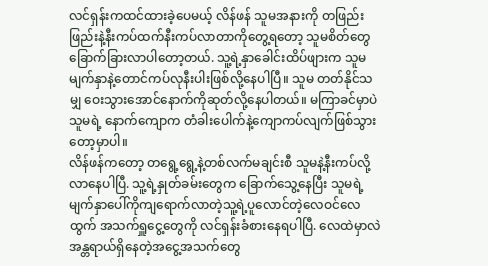လင်ရှန်းကထင်ထားခဲ့ပေမယ့် လိန်ဖန် သူမအနားကို တဖြည်းဖြည်းနဲ့နီးကပ်ထက်နီးကပ်လာတာကိုတွေ့ရတော့ သူမစိတ်တွေခြောက်ခြားလာပါတော့တယ်. သူ့ရဲ့နှာခေါင်းထိပ်ဖျားက သူမမျက်နှာနဲ့တောင်ကပ်လုနီးပါးဖြစ်လို့နေပါပြီ။ သူမ တတ်နိုင်သမျှ ဝေးသွားအောင်နောက်ကိုဆုတ်လို့နေပါတယ်။ မကြာခင်မှာပဲ သူမရဲ့ နောက်ကျောက တံခါးပေါက်နဲ့ကျောကပ်လျက်ဖြစ်သွားတော့မှာပါ။
လိန်ဖန်ကတော့ တရွေ့ရွေ့နဲ့တစ်လက်မချင်းစီ သူမနဲ့နီးကပ်လို့လာနေပါပြီ. သူ့ရဲ့နှုတ်ခမ်းတွေက ခြောက်သွေ့နေပြီး သူမရဲ့မျက်နှာပေါ်ကိုကျရောက်လာတဲ့သူ့ရဲ့ပူလောင်တဲ့လေဝင်လေထွက် အသက်ရှူငွေ့တွေကို လင်ရှန်းခံစားနေရပါပြီ. လေထဲမှာလဲ အန္တရာယ်ရှိနေတဲ့အငွေ့အသက်တွေ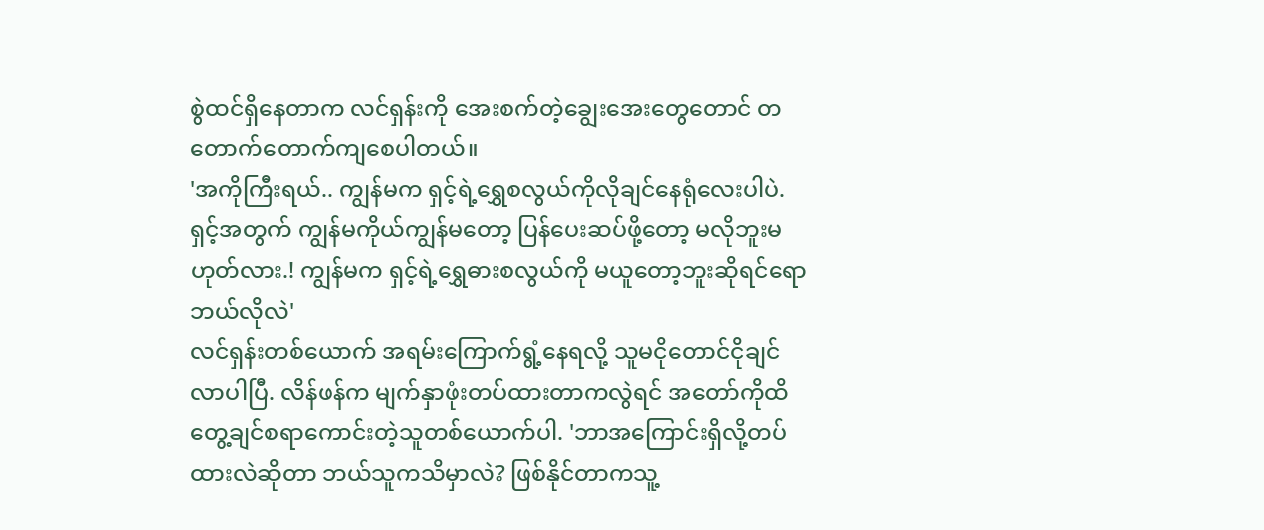စွဲထင်ရှိနေတာက လင်ရှန်းကို အေးစက်တဲ့ချွေးအေးတွေတောင် တတောက်တောက်ကျစေပါတယ်။
'အကိုကြီးရယ်.. ကျွန်မက ရှင့်ရဲ့ရွှေစလွယ်ကိုလိုချင်နေရုံလေးပါပဲ. ရှင့်အတွက် ကျွန်မကိုယ်ကျွန်မတော့ ပြန်ပေးဆပ်ဖို့တော့ မလိုဘူးမဟုတ်လား.! ကျွန်မက ရှင့်ရဲ့ရွှေဓားစလွယ်ကို မယူတော့ဘူးဆိုရင်ရော ဘယ်လိုလဲ'
လင်ရှန်းတစ်ယောက် အရမ်းကြောက်ရွံ့နေရလို့ သူမငိုတောင်ငိုချင်လာပါပြီ. လိန်ဖန်က မျက်နှာဖုံးတပ်ထားတာကလွဲရင် အတော်ကိုထိတွေ့ချင်စရာကောင်းတဲ့သူတစ်ယောက်ပါ. 'ဘာအကြောင်းရှိလို့တပ်ထားလဲဆိုတာ ဘယ်သူကသိမှာလဲ? ဖြစ်နိုင်တာကသူ့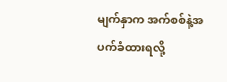မျက်နှာက အက်စစ်နဲ့အပက်ခံထားရလို့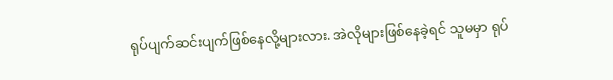ရုပ်ပျက်ဆင်းပျက်ဖြစ်နေလို့များလား. အဲလိုများဖြစ်နေခဲ့ရင် သူမမှာ ရုပ်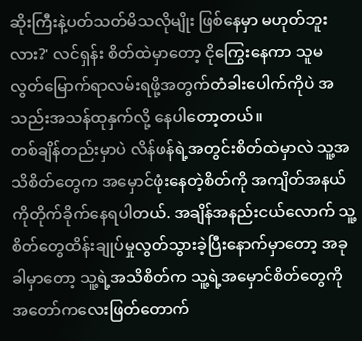ဆိုးကြီးနဲ့ပတ်သတ်မိသလိုမျိုး ဖြစ်နေမှာ မဟုတ်ဘူးလား?' လင်ရှန်း စိတ်ထဲမှာတော့ ငိုကြွေးနေကာ သူမ လွတ်မြောက်ရာလမ်းရဖို့အတွက်တံခါးပေါက်ကိုပဲ အသည်းအသန်ထုနှက်လို့ နေပါတော့တယ်။
တစ်ချိန်တည်းမှာပဲ လိန်ဖန်ရဲ့အတွင်းစိတ်ထဲမှာလဲ သူ့အသိစိတ်တွေက အမှောင်ဖုံးနေတဲ့စိတ်ကို အကျိတ်အနယ်ကိုတိုက်ခိုက်နေရပါတယ်. အချိန်အနည်းငယ်လောက် သူ့စိတ်တွေထိန်းချုပ်မှုလွတ်သွားခဲ့ပြီးနောက်မှာတော့ အခုခါမှာတော့ သူ့ရဲ့အသိစိတ်က သူ့ရဲ့အမှောင်စိတ်တွေကို အတော်ကလေးဖြတ်တောက်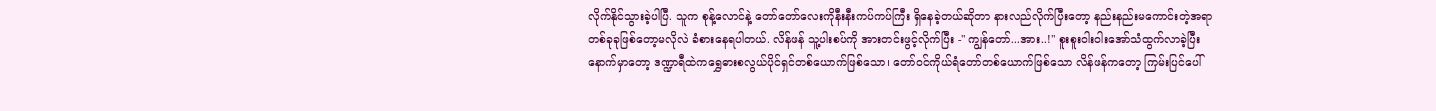လိုက်နိုင်သွားခဲ့ပါပြီ. သူက စုန့်လောင်နဲ့ တော်တော်လေးကိုနီးနီးကပ်ကပ်ကြီး ရှိနေခဲ့တယ်ဆိုတာ နားလည်လိုက်ပြီးတော့ နည်းနည်းမကောင်းတဲ့အရာတစ်ခုခုဖြစ်တော့မလိုလဲ ခံစားနေရပါတယ်. လိန်ဖန် သူ့ပါးစပ်ကို အားတင်းဖွင့်လိုက်ပြီး -" ကျွန်တော်...အား..!" စူးစူးဝါးဝါးအော်သံထွက်လာခဲ့ပြီးနောက်မှာတော့ ဒဏ္ဍာရီထဲကရွှေဓားစလွယ်ပိုင်ရှင်တစ်ယောက်ဖြစ်သော၊ တော်ဝင်ကိုယ်ရံတော်တစ်ယောက်ဖြစ်သော လိန်ဖန်ကတော့ ကြမ်းပြင်ပေါ်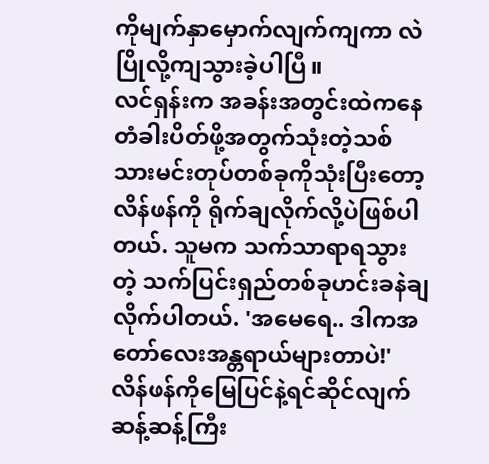ကိုမျက်နှာမှောက်လျက်ကျကာ လဲပြိုလို့ကျသွားခဲ့ပါပြီ။
လင်ရှန်းက အခန်းအတွင်းထဲကနေတံခါးပိတ်ဖို့အတွက်သုံးတဲ့သစ်သားမင်းတုပ်တစ်ခုကိုသုံးပြီးတော့ လိန်ဖန်ကို ရိုက်ချလိုက်လို့ပဲဖြစ်ပါတယ်. သူမက သက်သာရာရသွားတဲ့ သက်ပြင်းရှည်တစ်ခုဟင်းခနဲချလိုက်ပါတယ်. 'အမေရေ.. ဒါကအတော်လေးအန္တရာယ်များတာပဲ!'
လိန်ဖန်ကိုမြေပြင်နဲ့ရင်ဆိုင်လျက်ဆန့်ဆန့်ကြီး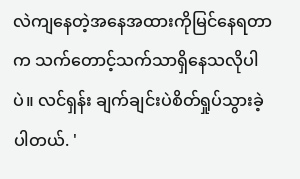လဲကျနေတဲ့အနေအထားကိုမြင်နေရတာက သက်တောင့်သက်သာရှိနေသလိုပါပဲ။ လင်ရှန်း ချက်ချင်းပဲစိတ်ရှုပ်သွားခဲ့ပါတယ်. '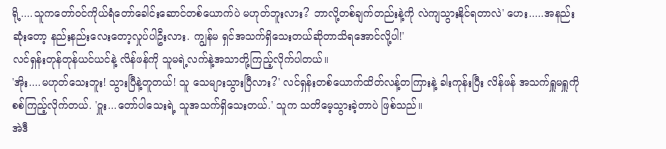ရို့....သူကတော်ဝင်ကိုယ်ရံတော်ခေါင်းဆောင်တစ်ယောက်ပဲ မဟုတ်ဘူးလား? ဘာလို့တစ်ချက်တည်းနဲ့ကို လဲကျသွားနိုင်ရတာလဲ' ဟေး.....အနည်းဆုံးတော့ နည်းနည်းလေးတော့လှုပ်ပါဦးလား. ကျွန်မ ရှင်အသက်ရှိသေးတယ်ဆိုတာသိရအောင်လို့ပါ!'
လင်ရှန်းတုန်တုန်ယင်ယင်နဲ့ လိန်ဖန်ကို သူမရဲ့လက်နဲ့အသာတို့ကြည့်လိုက်ပါတယ်။
'အိုး....မဟုတ်သေးဘူး! သွားပြီနဲ့တူတယ်! သူ သေများသွားပြီလား?' လင်ရှန်းတစ်ယောက်ထိတ်လန့်တကြားနဲ့ ခါးကုန်းပြီး လိန်ဖန် အသက်ရှူမရှူကိုစစ်ကြည့်လိုက်တယ်. 'ဝှူး...တော်ပါသေးရဲ့ သူအသက်ရှိသေးတယ်.' သူက သတိမေ့သွားခဲ့တာပဲ ဖြစ်သည်။
အဲဒီ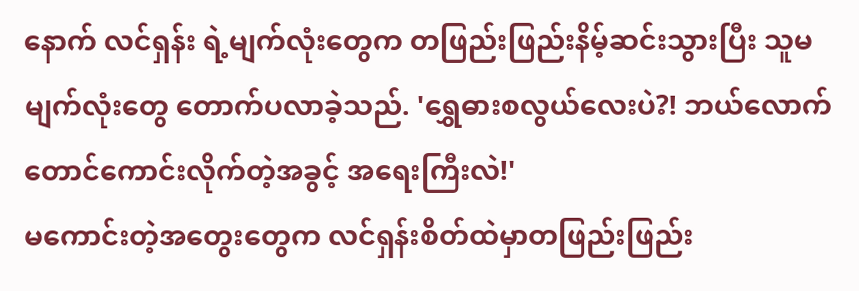နောက် လင်ရှန်း ရဲ့မျက်လုံးတွေက တဖြည်းဖြည်းနိမ့်ဆင်းသွားပြီး သူမမျက်လုံးတွေ တောက်ပလာခဲ့သည်. 'ရွှေဓားစလွယ်လေးပဲ?! ဘယ်လောက်တောင်ကောင်းလိုက်တဲ့အခွင့် အရေးကြီးလဲ!'
မကောင်းတဲ့အတွေးတွေက လင်ရှန်းစိတ်ထဲမှာတဖြည်းဖြည်း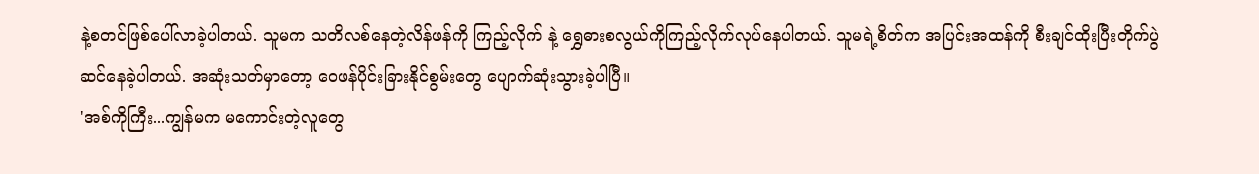နဲ့စတင်ဖြစ်ပေါ်လာခဲ့ပါတယ်. သူမက သတိလစ်နေတဲ့လိန်ဖန်ကို ကြည့်လိုက် နဲ့ ရွှေဓားစလွယ်ကိုကြည့်လိုက်လုပ်နေပါတယ်. သူမရဲ့စိတ်က အပြင်းအထန်ကို စီးချင်ထိုးပြီးတိုက်ပွဲဆင်နေခဲ့ပါတယ်. အဆုံးသတ်မှာတော့ ဝေဖန်ပိုင်းခြားနိုင်စွမ်းတွေ ပျောက်ဆုံးသွားခဲ့ပါပြီ။
'အစ်ကိုကြီး...ကျွန်မက မကောင်းတဲ့လူတွေ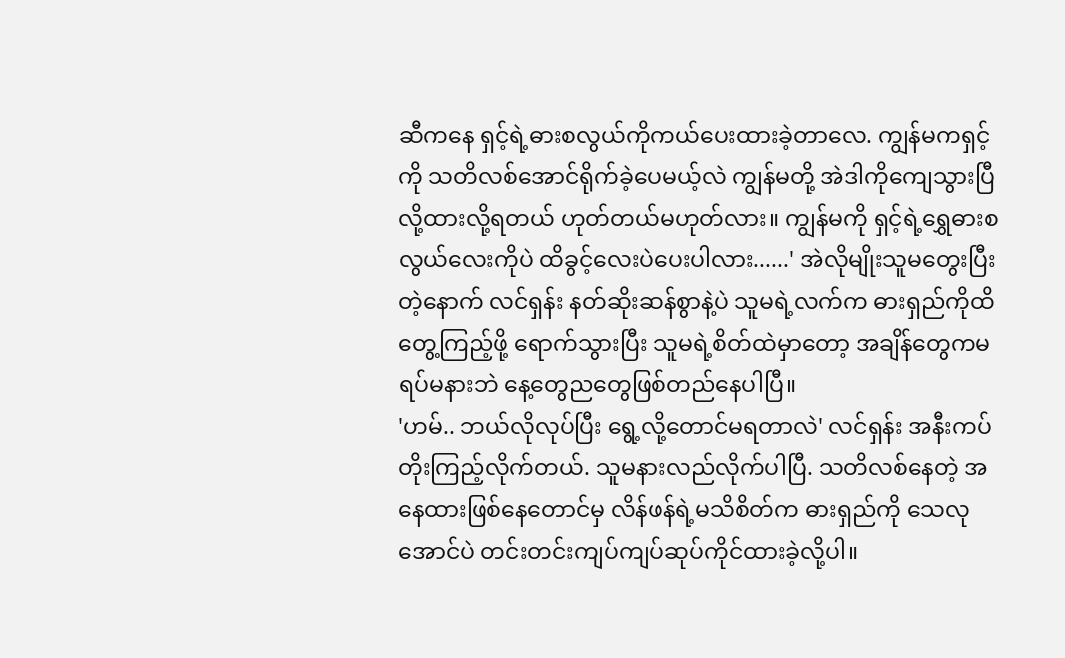ဆီကနေ ရှင့်ရဲ့ဓားစလွယ်ကိုကယ်ပေးထားခဲ့တာလေ. ကျွန်မကရှင့်ကို သတိလစ်အောင်ရိုက်ခဲ့ပေမယ့်လဲ ကျွန်မတို့ အဲဒါကိုကျေသွားပြီလို့ထားလို့ရတယ် ဟုတ်တယ်မဟုတ်လား။ ကျွန်မကို ရှင့်ရဲ့ရွှေဓားစလွယ်လေးကိုပဲ ထိခွင့်လေးပဲပေးပါလား......' အဲလိုမျိုးသူမတွေးပြီးတဲ့နောက် လင်ရှန်း နတ်ဆိုးဆန်စွာနဲ့ပဲ သူမရဲ့လက်က ဓားရှည်ကိုထိတွေ့ကြည့်ဖို့ ရောက်သွားပြီး သူမရဲ့စိတ်ထဲမှာတော့ အချိန်တွေကမရပ်မနားဘဲ နေ့တွေညတွေဖြစ်တည်နေပါပြီ။
'ဟမ်.. ဘယ်လိုလုပ်ပြီး ရွေ့လို့တောင်မရတာလဲ' လင်ရှန်း အနီးကပ်တိုးကြည့်လိုက်တယ်. သူမနားလည်လိုက်ပါပြီ. သတိလစ်နေတဲ့ အနေထားဖြစ်နေတောင်မှ လိန်ဖန်ရဲ့မသိစိတ်က ဓားရှည်ကို သေလုအောင်ပဲ တင်းတင်းကျပ်ကျပ်ဆုပ်ကိုင်ထားခဲ့လို့ပါ။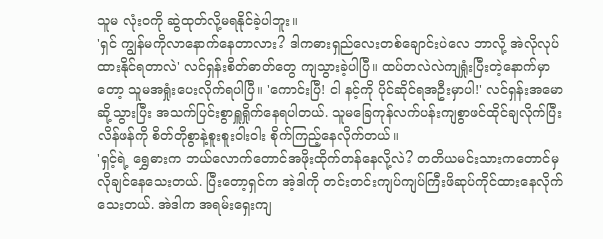သူမ လုံးဝကို ဆွဲထုတ်လို့မရနိုင်ခဲ့ပါဘူး။
'ရှင် ကျွန်မကိုလာနောက်နေတာလား? ဒါကဓားရှည်လေးတစ်ချောင်းပဲလေ ဘာလို့ အဲလိုလုပ်ထားနိုင်ရတာလဲ' လင်ရှန်းစိတ်ဓာတ်တွေ ကျသွားခဲ့ပါပြီ။ ထပ်တလဲလဲကျရှုံးပြီးတဲ့နောက်မှာတော့ သူမအရှုံးပေးလိုက်ရပါပြီ။ 'ကောင်းပြီ! ငါ နင့်ကို ပိုင်ဆိုင်ရအဦးမှာပါ!' လင်ရှန်းအမောဆို့သွားပြီး အသက်ပြင်းစွာရှူရှိုက်နေရပါတယ်. သူမခြေကုန်လက်ပန်းကျစွာဖင်ထိုင်ချလိုက်ပြီး လိန်ဖန်ကို စိတ်တိုစွာနဲ့စူးစူးဝါးဝါး စိုက်ကြည့်နေလိုက်တယ်။
'ရှင့်ရဲ့ ရွှေဓားက ဘယ်လောက်တောင်အဖိုးထိုက်တန်နေလို့လဲ? တတိယမင်းသားကတောင်မှ လိုချင်နေသေးတယ်. ပြီးတော့ရှင်က အဲ့ဒါကို တင်းတင်းကျပ်ကျပ်ကြီးဖိဆုပ်ကိုင်ထားနေလိုက်သေးတယ်. အဲဒါက အရမ်းရှေးကျ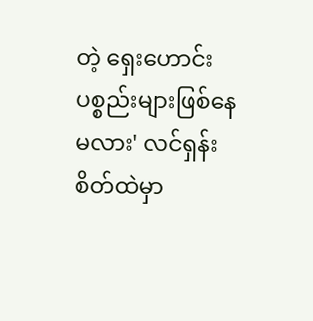တဲ့ ရှေးဟောင်းပစ္စည်းများဖြစ်နေမလား' လင်ရှန်းစိတ်ထဲမှာ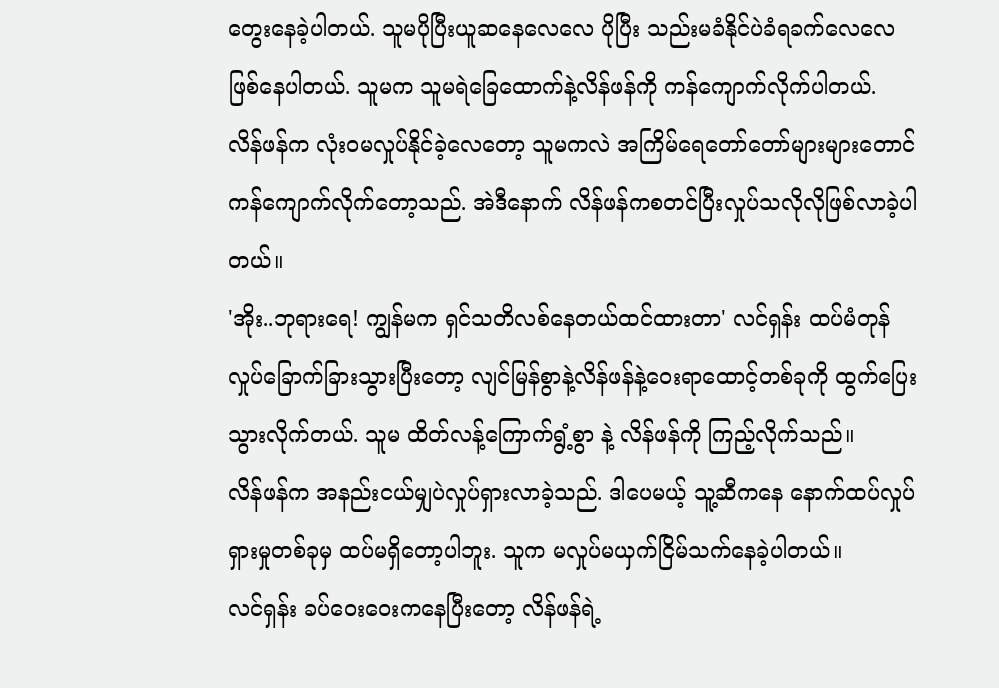တွေးနေခဲ့ပါတယ်. သူမပိုပြီးယူဆနေလေလေ ပိုပြီး သည်းမခံနိုင်ပဲခံရခက်လေလေဖြစ်နေပါတယ်. သူမက သူမရဲခြေထောက်နဲ့လိန်ဖန်ကို ကန်ကျောက်လိုက်ပါတယ်. လိန်ဖန်က လုံးဝမလှုပ်နိုင်ခဲ့လေတော့ သူမကလဲ အကြိမ်ရေတော်တော်များများတောင် ကန်ကျောက်လိုက်တော့သည်. အဲဒီနောက် လိန်ဖန်ကစတင်ပြီးလှုပ်သလိုလိုဖြစ်လာခဲ့ပါတယ်။
'အိုး..ဘုရားရေ! ကျွန်မက ရှင်သတိလစ်နေတယ်ထင်ထားတာ' လင်ရှန်း ထပ်မံတုန်လှုပ်ခြောက်ခြားသွားပြီးတော့ လျင်မြန်စွာနဲ့လိန်ဖန်နဲ့ဝေးရာထောင့်တစ်ခုကို ထွက်ပြေးသွားလိုက်တယ်. သူမ ထိတ်လန့်ကြောက်ရွံ့စွာ နဲ့ လိန်ဖန်ကို ကြည့်လိုက်သည်။
လိန်ဖန်က အနည်းငယ်မျှပဲလှုပ်ရှားလာခဲ့သည်. ဒါပေမယ့် သူ့ဆီကနေ နောက်ထပ်လှုပ်ရှားမှုတစ်ခုမှ ထပ်မရှိတော့ပါဘူး. သူက မလှုပ်မယှက်ငြိမ်သက်နေခဲ့ပါတယ်။
လင်ရှန်း ခပ်ဝေးဝေးကနေပြီးတော့ လိန်ဖန်ရဲ့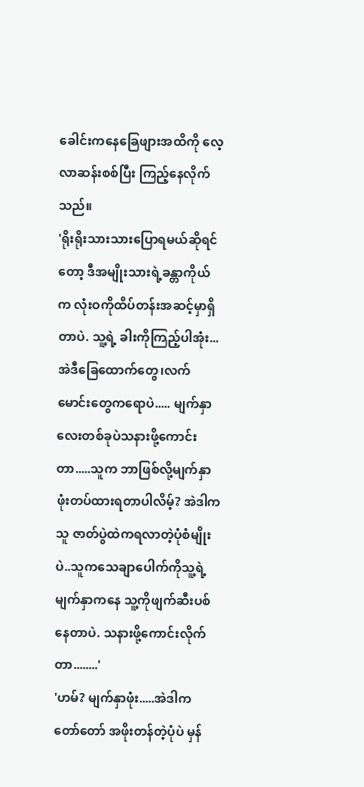ခေါင်းကနေခြေဖျားအထိကို လေ့လာဆန်းစစ်ပြီး ကြည့်နေလိုက်သည်။
'ရိုးရိုးသားသားပြောရမယ်ဆိုရင်တော့ ဒီအမျိုးသားရဲ့ခန္တာကိုယ်က လုံးဝကိုထိပ်တန်းအဆင့်မှာရှိတာပဲ. သူ့ရဲ့ ခါးကိုကြည့်ပါအုံး... အဲဒီခြေထောက်တွေ၊လက်မောင်းတွေကရောပဲ..... မျက်နှာလေးတစ်ခုပဲသနားဖို့ကောင်းတာ.....သူက ဘာဖြစ်လို့မျက်နှာဖုံးတပ်ထားရတာပါလိမ့်? အဲဒါက သူ ဇာတ်ပွဲထဲကရလာတဲ့ပုံစံမျိုးပဲ..သူကသေချာပေါက်ကိုသူ့ရဲ့မျက်နှာကနေ သူ့ကိုဖျက်ဆီးပစ်နေတာပဲ. သနားဖို့ကောင်းလိုက်တာ........'
'ဟမ်? မျက်နှာဖုံး.....အဲဒါက တော်တော် အဖိုးတန်တဲ့ပုံပဲ မှန်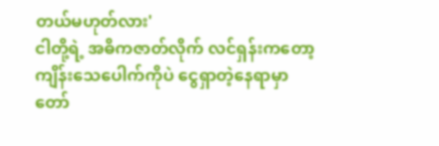တယ်မဟုတ်လား'
ငါတို့ရဲ့ အဓိကဇာတ်လိုက် လင်ရှန်းကတော့ ကျိန်းသေပေါက်ကိုပဲ ငွေရှာတဲ့နေရာမှာတော်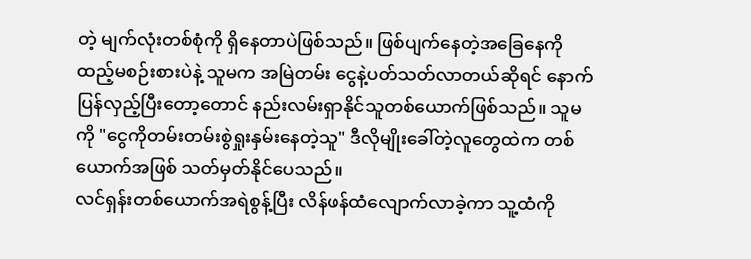တဲ့ မျက်လုံးတစ်စုံကို ရှိနေတာပဲဖြစ်သည်။ ဖြစ်ပျက်နေတဲ့အခြေနေကိုထည့်မစဉ်းစားပဲနဲ့ သူမက အမြဲတမ်း ငွေနဲ့ပတ်သတ်လာတယ်ဆိုရင် နောက်ပြန်လှည့်ပြီးတော့တောင် နည်းလမ်းရှာနိုင်သူတစ်ယောက်ဖြစ်သည်။ သူမကို "ငွေကိုတမ်းတမ်းစွဲရှုးနှမ်းနေတဲ့သူ" ဒီလိုမျိုးခေါ်တဲ့လူတွေထဲက တစ်ယောက်အဖြစ် သတ်မှတ်နိုင်ပေသည်။
လင်ရှန်းတစ်ယောက်အရဲစွန့်ပြီး လိန်ဖန်ထံလျောက်လာခဲ့ကာ သူ့ထံကို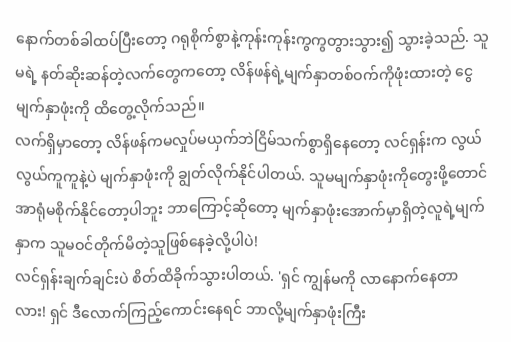နောက်တစ်ခါထပ်ပြီးတော့ ဂရုစိုက်စွာနဲ့ကုန်းကုန်းကွကွတွားသွား၍ သွားခဲ့သည်. သူမရဲ့ နတ်ဆိုးဆန်တဲ့လက်တွေကတော့ လိန်ဖန်ရဲ့မျက်နှာတစ်ဝက်ကိုဖုံးထားတဲ့ ငွေမျက်နှာဖုံးကို ထိတွေ့လိုက်သည်။
လက်ရှိမှာတော့ လိန်ဖန်ကမလှုပ်မယှက်ဘဲငြိမ်သက်စွာရှိနေတော့ လင်ရှန်းက လွယ်လွယ်ကူကူနဲ့ပဲ မျက်နှာဖုံးကို ချွတ်လိုက်နိုင်ပါတယ်. သူမမျက်နှာဖုံးကိုတွေးဖို့တောင်အာရုံမစိုက်နိုင်တော့ပါဘူး ဘာကြောင့်ဆိုတော့ မျက်နှာဖုံးအောက်မှာရှိတဲ့လူရဲ့မျက်နှာက သူမဝင်တိုက်မိတဲ့သူဖြစ်နေခဲ့လို့ပါပဲ!
လင်ရှန်းချက်ချင်းပဲ စိတ်ထိခိုက်သွားပါတယ်. 'ရှင် ကျွန်မကို လာနောက်နေတာလား! ရှင် ဒီလောက်ကြည့်ကောင်းနေရင် ဘာလို့မျက်နှာဖုံးကြီး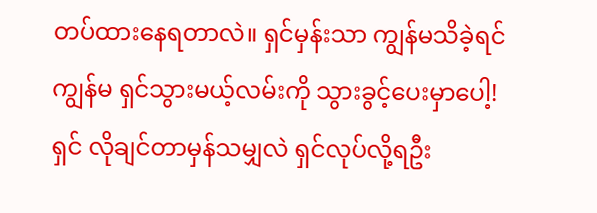တပ်ထားနေရတာလဲ။ ရှင်မှန်းသာ ကျွန်မသိခဲ့ရင် ကျွန်မ ရှင်သွားမယ့်လမ်းကို သွားခွင့်ပေးမှာပေါ့! ရှင် လိုချင်တာမှန်သမျှလဲ ရှင်လုပ်လို့ရဦး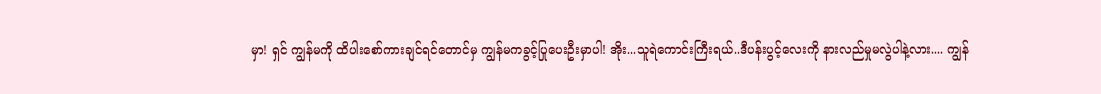မှာ! ရှင် ကျွန်မကို ထိပါးစော်ကားချင်ရင်တောင်မှ ကျွန်မကခွင့်ပြုပေးဦးမှာပါ! အိုး...သူရဲကောင်းကြီးရယ်..ဒီပန်းပွင့်လေးကို နားလည်မှုမလွဲပါနဲ့လား.... ကျွန်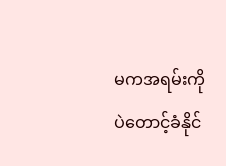မကအရမ်းကိုပဲတောင့်ခံနိုင်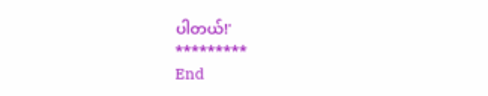ပါတယ်!'
*********
End